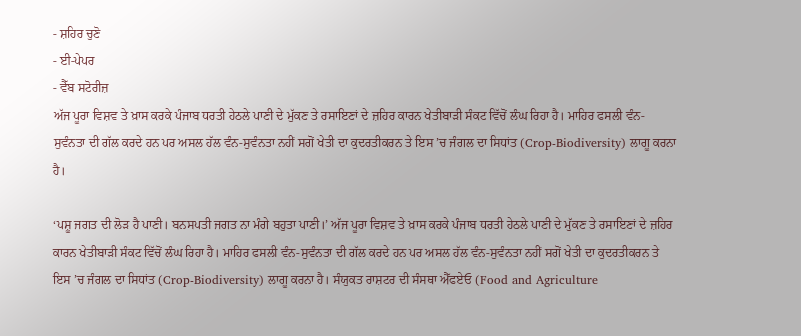- ਸ਼ਹਿਰ ਚੁਣੋ
- ਈ-ਪੇਪਰ
- ਵੈੱਬ ਸਟੋਰੀਜ਼
ਅੱਜ ਪੂਰਾ ਵਿਸ਼ਵ ਤੇ ਖ਼ਾਸ ਕਰਕੇ ਪੰਜਾਬ ਧਰਤੀ ਹੇਠਲੇ ਪਾਣੀ ਦੇ ਮੁੱਕਣ ਤੇ ਰਸਾਇਣਾਂ ਦੇ ਜ਼ਹਿਰ ਕਾਰਨ ਖੇਤੀਬਾੜੀ ਸੰਕਟ ਵਿੱਚੋਂ ਲੰਘ ਰਿਹਾ ਹੈ। ਮਾਹਿਰ ਫਸਲੀ ਵੰਨ-ਸੁਵੰਨਤਾ ਦੀ ਗੱਲ ਕਰਦੇ ਹਨ ਪਰ ਅਸਲ ਹੱਲ ਵੰਨ-ਸੁਵੰਨਤਾ ਨਹੀਂ ਸਗੋਂ ਖੇਤੀ ਦਾ ਕੁਦਰਤੀਕਰਨ ਤੇ ਇਸ ’ਚ ਜੰਗਲ ਦਾ ਸਿਧਾਂਤ (Crop-Biodiversity) ਲਾਗੂ ਕਰਨਾ ਹੈ।

‘ਪਸ਼ੂ ਜਗਤ ਦੀ ਲੋੜ ਹੈ ਪਾਣੀ। ਬਨਸਪਤੀ ਜਗਤ ਨਾ ਮੰਗੇ ਬਹੁਤਾ ਪਾਣੀ।’ ਅੱਜ ਪੂਰਾ ਵਿਸ਼ਵ ਤੇ ਖ਼ਾਸ ਕਰਕੇ ਪੰਜਾਬ ਧਰਤੀ ਹੇਠਲੇ ਪਾਣੀ ਦੇ ਮੁੱਕਣ ਤੇ ਰਸਾਇਣਾਂ ਦੇ ਜ਼ਹਿਰ ਕਾਰਨ ਖੇਤੀਬਾੜੀ ਸੰਕਟ ਵਿੱਚੋਂ ਲੰਘ ਰਿਹਾ ਹੈ। ਮਾਹਿਰ ਫਸਲੀ ਵੰਨ-ਸੁਵੰਨਤਾ ਦੀ ਗੱਲ ਕਰਦੇ ਹਨ ਪਰ ਅਸਲ ਹੱਲ ਵੰਨ-ਸੁਵੰਨਤਾ ਨਹੀਂ ਸਗੋਂ ਖੇਤੀ ਦਾ ਕੁਦਰਤੀਕਰਨ ਤੇ ਇਸ ’ਚ ਜੰਗਲ ਦਾ ਸਿਧਾਂਤ (Crop-Biodiversity) ਲਾਗੂ ਕਰਨਾ ਹੈ। ਸੰਯੁਕਤ ਰਾਸ਼ਟਰ ਦੀ ਸੰਸਥਾ ਐੱਫਏਓ (Food and Agriculture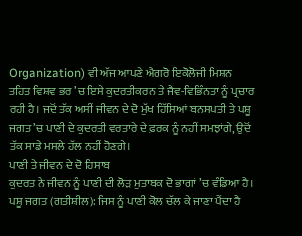Organization) ਵੀ ਅੱਜ ਆਪਣੇ ਐਗਰੋ ਇਕੋਲੋਜੀ ਮਿਸ਼ਨ ਤਹਿਤ ਵਿਸ਼ਵ ਭਰ ’ਚ ਇਸੇ ਕੁਦਰਤੀਕਰਨ ਤੇ ਜੈਵ-ਵਿਭਿੰਨਤਾ ਨੂੰ ਪ੍ਰਚਾਰ ਰਹੀ ਹੈ। ਜਦੋਂ ਤੱਕ ਅਸੀਂ ਜੀਵਨ ਦੇ ਦੋ ਮੁੱਖ ਹਿੱਸਿਆਂ ਬਨਸਪਤੀ ਤੇ ਪਸ਼ੂ ਜਗਤ ’ਚ ਪਾਣੀ ਦੇ ਕੁਦਰਤੀ ਵਰਤਾਰੇ ਦੇ ਫ਼ਰਕ ਨੂੰ ਨਹੀਂ ਸਮਝਾਂਗੇ, ਉਦੋਂ ਤੱਕ ਸਾਡੇ ਮਸਲੇ ਹੱਲ ਨਹੀਂ ਹੋਣਗੇ।
ਪਾਣੀ ਤੇ ਜੀਵਨ ਦੇ ਦੋ ਹਿਸਾਬ
ਕੁਦਰਤ ਨੇ ਜੀਵਨ ਨੂੰ ਪਾਣੀ ਦੀ ਲੋੜ ਮੁਤਾਬਕ ਦੋ ਭਾਗਾਂ ’ਚ ਵੰਡਿਆ ਹੈ।
ਪਸ਼ੂ ਜਗਤ (ਗਤੀਸ਼ੀਲ): ਜਿਸ ਨੂੰ ਪਾਣੀ ਕੋਲ ਚੱਲ ਕੇ ਜਾਣਾ ਪੈਂਦਾ ਹੈ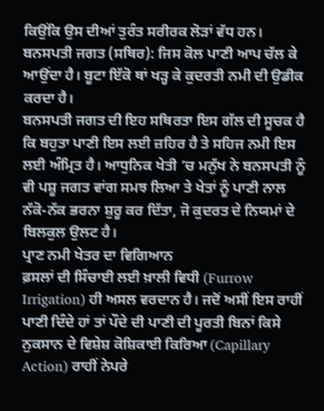ਕਿਉਂਕਿ ਉਸ ਦੀਆਂ ਤੁਰੰਤ ਸਰੀਰਕ ਲੋੜਾਂ ਵੱਧ ਹਨ।
ਬਨਸਪਤੀ ਜਗਤ (ਸਥਿਰ): ਜਿਸ ਕੋਲ ਪਾਣੀ ਆਪ ਚੱਲ ਕੇ ਆਉਂਦਾ ਹੈ। ਬੂਟਾ ਇੱਕੋ ਥਾਂ ਖੜ੍ਹ ਕੇ ਕੁਦਰਤੀ ਨਮੀ ਦੀ ਉਡੀਕ ਕਰਦਾ ਹੈ।
ਬਨਸਪਤੀ ਜਗਤ ਦੀ ਇਹ ਸਥਿਰਤਾ ਇਸ ਗੱਲ ਦੀ ਸੂਚਕ ਹੈ ਕਿ ਬਹੁਤਾ ਪਾਣੀ ਇਸ ਲਈ ਜ਼ਹਿਰ ਹੈ ਤੇ ਸਹਿਜ ਨਮੀ ਇਸ ਲਈ ਅੰਮ੍ਰਿਤ ਹੈ। ਆਧੁਨਿਕ ਖੇਤੀ ’ਚ ਮਨੁੱਖ ਨੇ ਬਨਸਪਤੀ ਨੂੰ ਵੀ ਪਸ਼ੂ ਜਗਤ ਵਾਂਗ ਸਮਝ ਲਿਆ ਤੇ ਖੇਤਾਂ ਨੂੰ ਪਾਣੀ ਨਾਲ ਨੱਕੋ-ਨੱਕ ਭਰਨਾ ਸ਼ੁਰੂ ਕਰ ਦਿੱਤਾ, ਜੋ ਕੁਦਰਤ ਦੇ ਨਿਯਮਾਂ ਦੇ ਬਿਲਕੁਲ ਉਲਟ ਹੈ।
ਪ੍ਰਾਣ ਨਮੀ ਖੇਤਰ ਦਾ ਵਿਗਿਆਨ
ਫ਼ਸਲਾਂ ਦੀ ਸਿੰਚਾਈ ਲਈ ਖ਼ਾਲੀ ਵਿਧੀ (Furrow Irrigation) ਹੀ ਅਸਲ ਵਰਦਾਨ ਹੈ। ਜਦੋਂ ਅਸੀਂ ਇਸ ਰਾਹੀਂ ਪਾਣੀ ਦਿੰਦੇ ਹਾਂ ਤਾਂ ਪੌਦੇ ਦੀ ਪਾਣੀ ਦੀ ਪੂਰਤੀ ਬਿਨਾਂ ਕਿਸੇ ਨੁਕਸਾਨ ਦੇ ਵਿਸ਼ੇਸ਼ ਕੋਸ਼ਿਕਾਈ ਕਿਰਿਆ (Capillary Action) ਰਾਹੀਂ ਨੇਪਰੇ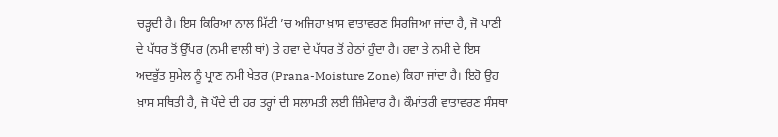ਚੜ੍ਹਦੀ ਹੈ। ਇਸ ਕਿਰਿਆ ਨਾਲ ਮਿੱਟੀ ’ਚ ਅਜਿਹਾ ਖ਼ਾਸ ਵਾਤਾਵਰਣ ਸਿਰਜਿਆ ਜਾਂਦਾ ਹੈ, ਜੋ ਪਾਣੀ ਦੇ ਪੱਧਰ ਤੋਂ ਉੱਪਰ (ਨਮੀ ਵਾਲੀ ਥਾਂ) ਤੇ ਹਵਾ ਦੇ ਪੱਧਰ ਤੋਂ ਹੇਠਾਂ ਹੁੰਦਾ ਹੈ। ਹਵਾ ਤੇ ਨਮੀ ਦੇ ਇਸ ਅਦਭੁੱਤ ਸੁਮੇਲ ਨੂੰ ਪ੍ਰਾਣ ਨਮੀ ਖੇਤਰ (Prana-Moisture Zone) ਕਿਹਾ ਜਾਂਦਾ ਹੈ। ਇਹੋ ਉਹ ਖ਼ਾਸ ਸਥਿਤੀ ਹੈ, ਜੋ ਪੌਦੇ ਦੀ ਹਰ ਤਰ੍ਹਾਂ ਦੀ ਸਲਾਮਤੀ ਲਈ ਜ਼ਿੰਮੇਵਾਰ ਹੈ। ਕੌਮਾਂਤਰੀ ਵਾਤਾਵਰਣ ਸੰਸਥਾ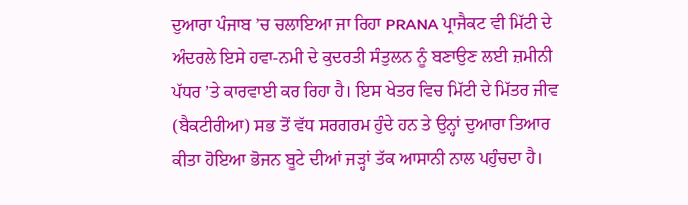ਦੁਆਰਾ ਪੰਜਾਬ ’ਚ ਚਲਾਇਆ ਜਾ ਰਿਹਾ PRANA ਪ੍ਰਾਜੈਕਟ ਵੀ ਮਿੱਟੀ ਦੇ ਅੰਦਰਲੇ ਇਸੇ ਹਵਾ-ਨਮੀ ਦੇ ਕੁਦਰਤੀ ਸੰਤੁਲਨ ਨੂੰ ਬਣਾਉਣ ਲਈ ਜ਼ਮੀਨੀ ਪੱਧਰ ’ਤੇ ਕਾਰਵਾਈ ਕਰ ਰਿਹਾ ਹੈ। ਇਸ ਖੇਤਰ ਵਿਚ ਮਿੱਟੀ ਦੇ ਮਿੱਤਰ ਜੀਵ (ਬੈਕਟੀਰੀਆ) ਸਭ ਤੋਂ ਵੱਧ ਸਰਗਰਮ ਹੁੰਦੇ ਹਨ ਤੇ ਉਨ੍ਹਾਂ ਦੁਆਰਾ ਤਿਆਰ ਕੀਤਾ ਹੋਇਆ ਭੋਜਨ ਬੂਟੇ ਦੀਆਂ ਜੜ੍ਹਾਂ ਤੱਕ ਆਸਾਨੀ ਨਾਲ ਪਹੁੰਚਦਾ ਹੈ।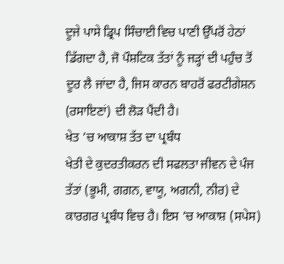ਦੂਜੇ ਪਾਸੇ ਡ੍ਰਿਪ ਸਿੰਚਾਈ ਵਿਚ ਪਾਣੀ ਉੱਪਰੋਂ ਹੇਠਾਂ ਡਿੱਗਦਾ ਹੈ, ਜੋ ਪੌਸ਼ਟਿਕ ਤੱਤਾਂ ਨੂੰ ਜੜ੍ਹਾਂ ਦੀ ਪਹੁੰਚ ਤੋਂ ਦੂਰ ਲੈ ਜਾਂਦਾ ਹੈ, ਜਿਸ ਕਾਰਨ ਬਾਹਰੋਂ ਫਰਟੀਗੇਸ਼ਨ (ਰਸਾਇਣਾਂ) ਦੀ ਲੋੜ ਪੈਂਦੀ ਹੈ।
ਖੇਤ ’ਚ ਆਕਾਸ਼ ਤੱਤ ਦਾ ਪ੍ਰਬੰਧ
ਖੇਤੀ ਦੇ ਕੁਦਰਤੀਕਰਨ ਦੀ ਸਫਲਤਾ ਜੀਵਨ ਦੇ ਪੰਜ ਤੱਤਾਂ (ਭੂਮੀ, ਗਗਨ, ਵਾਯੂ, ਅਗਨੀ, ਨੀਰ) ਦੇ ਕਾਰਗਰ ਪ੍ਰਬੰਧ ਵਿਚ ਹੈ। ਇਸ ’ਚ ਆਕਾਸ਼ (ਸਪੇਸ)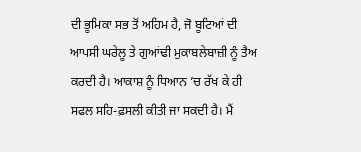ਦੀ ਭੂਮਿਕਾ ਸਭ ਤੋਂ ਅਹਿਮ ਹੈ, ਜੋ ਬੂਟਿਆਂ ਦੀ ਆਪਸੀ ਘਰੇਲੂ ਤੇ ਗੁਆਂਢੀ ਮੁਕਾਬਲੇਬਾਜ਼ੀ ਨੂੰ ਤੈਅ ਕਰਦੀ ਹੈ। ਆਕਾਸ਼ ਨੂੰ ਧਿਆਨ ’ਚ ਰੱਖ ਕੇ ਹੀ ਸਫਲ ਸਹਿ-ਫ਼ਸਲੀ ਕੀਤੀ ਜਾ ਸਕਦੀ ਹੈ। ਮੈਂ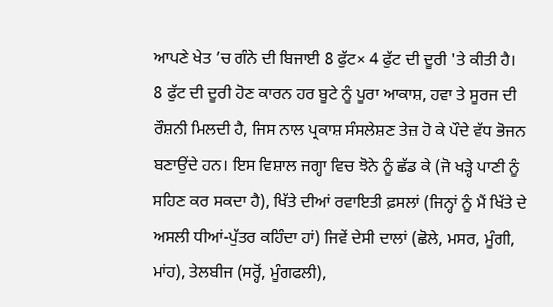ਆਪਣੇ ਖੇਤ ’ਚ ਗੰਨੇ ਦੀ ਬਿਜਾਈ 8 ਫੁੱਟ× 4 ਫੁੱਟ ਦੀ ਦੂਰੀ 'ਤੇ ਕੀਤੀ ਹੈ। 8 ਫੁੱਟ ਦੀ ਦੂਰੀ ਹੋਣ ਕਾਰਨ ਹਰ ਬੂਟੇ ਨੂੰ ਪੂਰਾ ਆਕਾਸ਼, ਹਵਾ ਤੇ ਸੂਰਜ ਦੀ ਰੌਸ਼ਨੀ ਮਿਲਦੀ ਹੈ, ਜਿਸ ਨਾਲ ਪ੍ਰਕਾਸ਼ ਸੰਸਲੇਸ਼ਣ ਤੇਜ਼ ਹੋ ਕੇ ਪੌਦੇ ਵੱਧ ਭੋਜਨ ਬਣਾਉਂਦੇ ਹਨ। ਇਸ ਵਿਸ਼ਾਲ ਜਗ੍ਹਾ ਵਿਚ ਝੋਨੇ ਨੂੰ ਛੱਡ ਕੇ (ਜੋ ਖੜ੍ਹੇ ਪਾਣੀ ਨੂੰ ਸਹਿਣ ਕਰ ਸਕਦਾ ਹੈ), ਖਿੱਤੇ ਦੀਆਂ ਰਵਾਇਤੀ ਫ਼ਸਲਾਂ (ਜਿਨ੍ਹਾਂ ਨੂੰ ਮੈਂ ਖਿੱਤੇ ਦੇ ਅਸਲੀ ਧੀਆਂ-ਪੁੱਤਰ ਕਹਿੰਦਾ ਹਾਂ) ਜਿਵੇਂ ਦੇਸੀ ਦਾਲਾਂ (ਛੋਲੇ, ਮਸਰ, ਮੂੰਗੀ, ਮਾਂਹ), ਤੇਲਬੀਜ (ਸਰ੍ਹੋਂ, ਮੂੰਗਫਲੀ),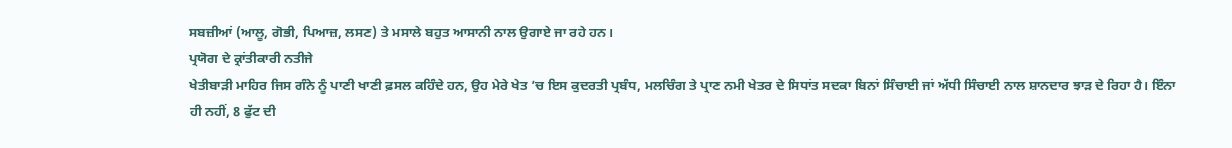ਸਬਜ਼ੀਆਂ (ਆਲੂ, ਗੋਭੀ, ਪਿਆਜ਼, ਲਸਣ) ਤੇ ਮਸਾਲੇ ਬਹੁਤ ਆਸਾਨੀ ਨਾਲ ਉਗਾਏ ਜਾ ਰਹੇ ਹਨ।
ਪ੍ਰਯੋਗ ਦੇ ਕ੍ਰਾਂਤੀਕਾਰੀ ਨਤੀਜੇ
ਖੇਤੀਬਾੜੀ ਮਾਹਿਰ ਜਿਸ ਗੰਨੇ ਨੂੰ ਪਾਣੀ ਖਾਣੀ ਫ਼ਸਲ ਕਹਿੰਦੇ ਹਨ, ਉਹ ਮੇਰੇ ਖੇਤ ’ਚ ਇਸ ਕੁਦਰਤੀ ਪ੍ਰਬੰਧ, ਮਲਚਿੰਗ ਤੇ ਪ੍ਰਾਣ ਨਮੀ ਖੇਤਰ ਦੇ ਸਿਧਾਂਤ ਸਦਕਾ ਬਿਨਾਂ ਸਿੰਚਾਈ ਜਾਂ ਅੱਧੀ ਸਿੰਚਾਈ ਨਾਲ ਸ਼ਾਨਦਾਰ ਝਾੜ ਦੇ ਰਿਹਾ ਹੈ। ਇੰਨਾ ਹੀ ਨਹੀਂ, 8 ਫੁੱਟ ਦੀ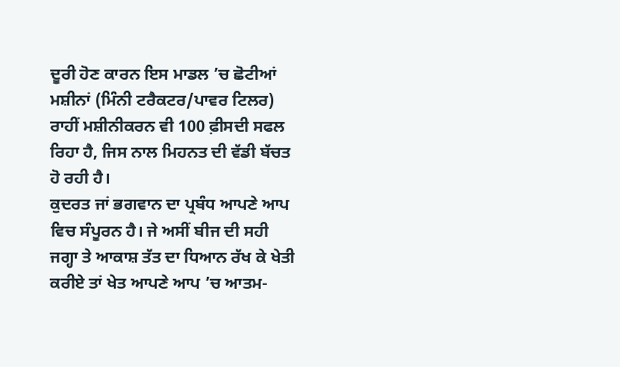ਦੂਰੀ ਹੋਣ ਕਾਰਨ ਇਸ ਮਾਡਲ ’ਚ ਛੋਟੀਆਂ ਮਸ਼ੀਨਾਂ (ਮਿੰਨੀ ਟਰੈਕਟਰ/ਪਾਵਰ ਟਿਲਰ) ਰਾਹੀਂ ਮਸ਼ੀਨੀਕਰਨ ਵੀ 100 ਫ਼ੀਸਦੀ ਸਫਲ ਰਿਹਾ ਹੈ, ਜਿਸ ਨਾਲ ਮਿਹਨਤ ਦੀ ਵੱਡੀ ਬੱਚਤ ਹੋ ਰਹੀ ਹੈ।
ਕੁਦਰਤ ਜਾਂ ਭਗਵਾਨ ਦਾ ਪ੍ਰਬੰਧ ਆਪਣੇ ਆਪ ਵਿਚ ਸੰਪੂਰਨ ਹੈ। ਜੇ ਅਸੀਂ ਬੀਜ ਦੀ ਸਹੀ ਜਗ੍ਹਾ ਤੇ ਆਕਾਸ਼ ਤੱਤ ਦਾ ਧਿਆਨ ਰੱਖ ਕੇ ਖੇਤੀ ਕਰੀਏ ਤਾਂ ਖੇਤ ਆਪਣੇ ਆਪ ’ਚ ਆਤਮ-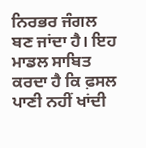ਨਿਰਭਰ ਜੰਗਲ ਬਣ ਜਾਂਦਾ ਹੈ। ਇਹ ਮਾਡਲ ਸਾਬਿਤ ਕਰਦਾ ਹੈ ਕਿ ਫ਼ਸਲ ਪਾਣੀ ਨਹੀਂ ਖਾਂਦੀ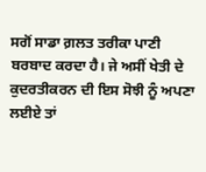ਸਗੋਂ ਸਾਡਾ ਗ਼ਲਤ ਤਰੀਕਾ ਪਾਣੀ ਬਰਬਾਦ ਕਰਦਾ ਹੈ। ਜੇ ਅਸੀਂ ਖੇਤੀ ਦੇ ਕੁਦਰਤੀਕਰਨ ਦੀ ਇਸ ਸੋਝੀ ਨੂੰ ਅਪਣਾ ਲਈਏ ਤਾਂ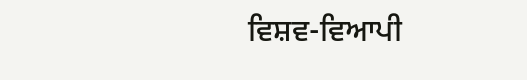ਵਿਸ਼ਵ-ਵਿਆਪੀ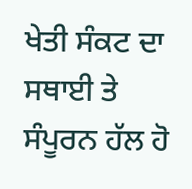ਖੇਤੀ ਸੰਕਟ ਦਾ ਸਥਾਈ ਤੇ ਸੰਪੂਰਨ ਹੱਲ ਹੋ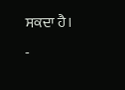ਸਕਦਾ ਹੈ।
-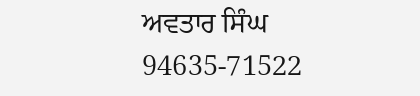ਅਵਤਾਰ ਸਿੰਘ
94635-71522